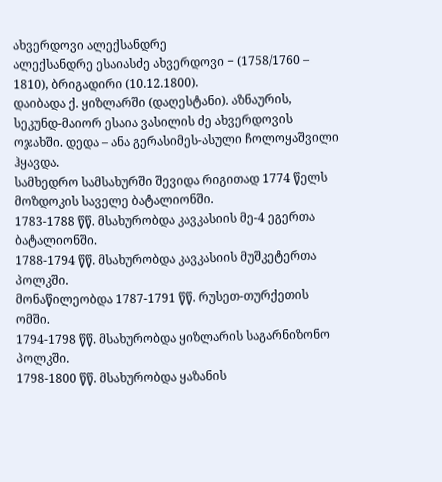ახვერდოვი ალექსანდრე
ალექსანდრე ესაიასძე ახვერდოვი − (1758/1760 – 1810), ბრიგადირი (10.12.1800).
დაიბადა ქ. ყიზლარში (დაღესტანი). აზნაურის, სეკუნდ-მაიორ ესაია ვასილის ძე ახვერდოვის ოჯახში. დედა – ანა გერასიმეს-ასული ჩოლოყაშვილი ჰყავდა.
სამხედრო სამსახურში შევიდა რიგითად 1774 წელს მოზდოკის საველე ბატალიონში.
1783-1788 წწ. მსახურობდა კავკასიის მე-4 ეგერთა ბატალიონში.
1788-1794 წწ. მსახურობდა კავკასიის მუშკეტერთა პოლკში.
მონაწილეობდა 1787-1791 წწ. რუსეთ-თურქეთის ომში.
1794-1798 წწ. მსახურობდა ყიზლარის საგარნიზონო პოლკში.
1798-1800 წწ. მსახურობდა ყაზანის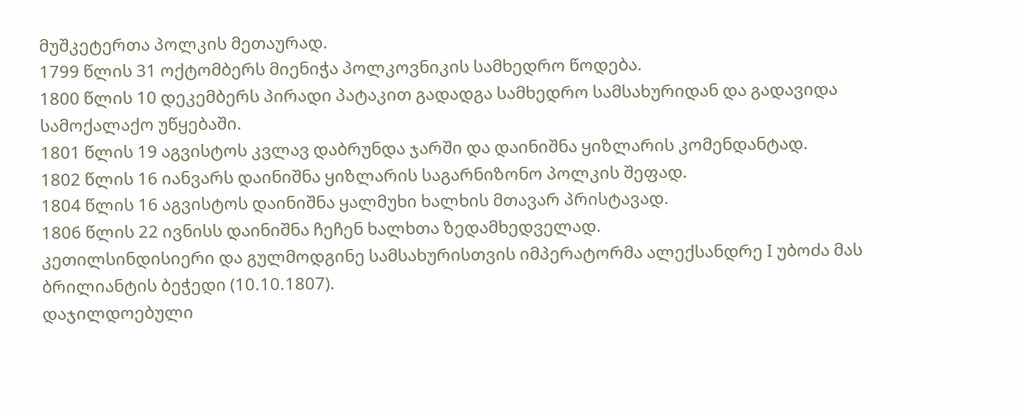მუშკეტერთა პოლკის მეთაურად.
1799 წლის 31 ოქტომბერს მიენიჭა პოლკოვნიკის სამხედრო წოდება.
1800 წლის 10 დეკემბერს პირადი პატაკით გადადგა სამხედრო სამსახურიდან და გადავიდა სამოქალაქო უწყებაში.
1801 წლის 19 აგვისტოს კვლავ დაბრუნდა ჯარში და დაინიშნა ყიზლარის კომენდანტად.
1802 წლის 16 იანვარს დაინიშნა ყიზლარის საგარნიზონო პოლკის შეფად.
1804 წლის 16 აგვისტოს დაინიშნა ყალმუხი ხალხის მთავარ პრისტავად.
1806 წლის 22 ივნისს დაინიშნა ჩეჩენ ხალხთა ზედამხედველად.
კეთილსინდისიერი და გულმოდგინე სამსახურისთვის იმპერატორმა ალექსანდრე I უბოძა მას ბრილიანტის ბეჭედი (10.10.1807).
დაჯილდოებული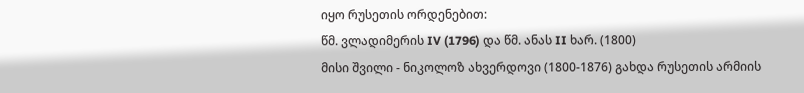იყო რუსეთის ორდენებით:
წმ. ვლადიმერის IV (1796) და წმ. ანას II ხარ. (1800)
მისი შვილი - ნიკოლოზ ახვერდოვი (1800-1876) გახდა რუსეთის არმიის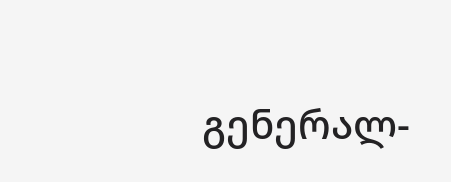გენერალ-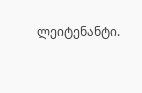ლეიტენანტი.